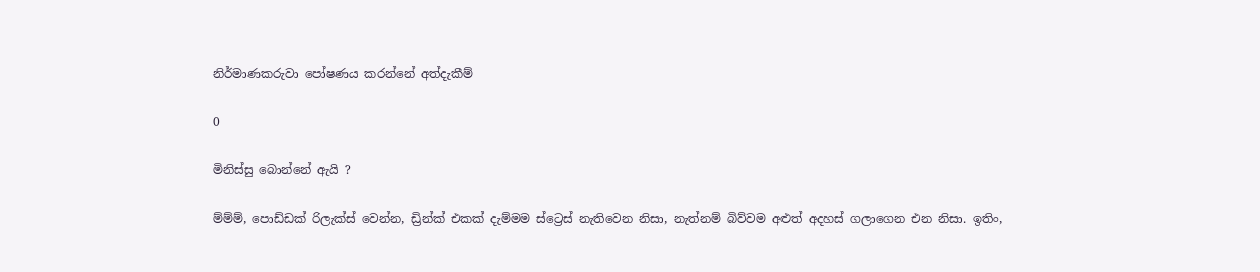නිර්මාණකරුවා පෝෂණය කරන්නේ අත්දැකීම්

0

මිනිස්සු බොන්නේ ඇයි ?

ම්ම්ම්, පොඩ්ඩක් රිලැක්ස් වෙන්න, ඩ්‍රින්ක් එකක් දැම්මම ස්ට්‍රෙස් නැතිවෙන නිසා, නැත්නම් බිව්වම අළුත් අදහස් ගලාගෙන එන නිසා. ඉතිං,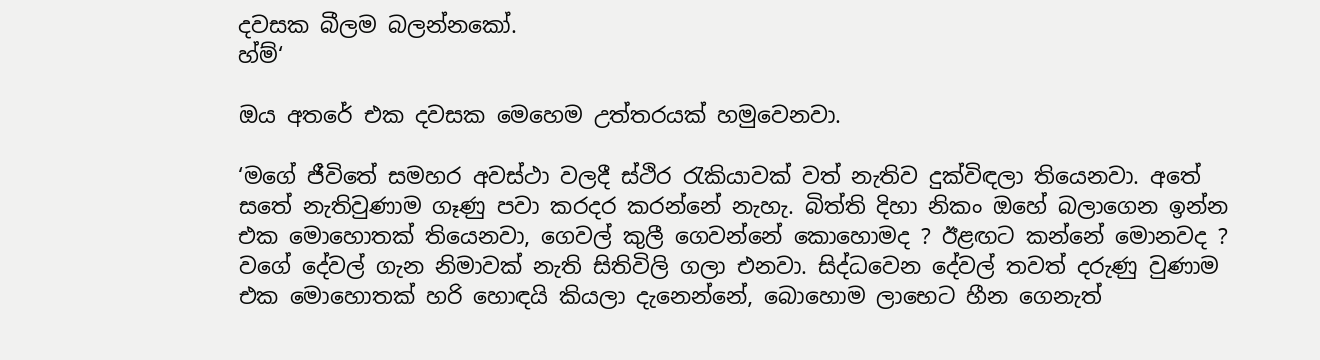දවසක බීලම බලන්නකෝ.
හ්ම්‘

ඔය අතරේ එක දවසක මෙහෙම උත්තරයක් හමුවෙනවා.

‘මගේ ජීවිතේ සමහර අවස්ථා වලදී ස්ථිර රැකියාවක් වත් නැතිව දුක්විඳලා තියෙනවා. අතේ සතේ නැතිවුණාම ගෑණු පවා කරදර කරන්නේ නැහැ. බිත්ති දිහා නිකං ඔහේ බලාගෙන ඉන්න එක මොහොතක් තියෙනවා, ගෙවල් කුලී ගෙවන්නේ කොහොමද ? ඊළඟට කන්නේ මොනවද ? වගේ දේවල් ගැන නිමාවක් නැති සිතිවිලි ගලා එනවා. සිද්ධවෙන දේවල් තවත් දරුණු වුණාම එක මොහොතක් හරි හොඳයි කියලා දැනෙන්නේ, බොහොම ලාභෙට හීන ගෙනැත්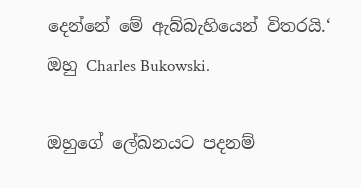දෙන්නේ මේ ඇබ්බැහියෙන් විතරයි.‘ ඔහු Charles Bukowski.

ඔහුගේ ලේඛනයට පදනම්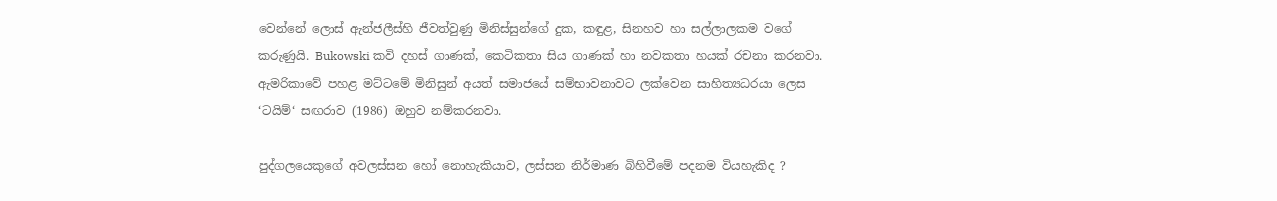වෙන්නේ ලොස් ඇන්ජලීස්හි ජීවත්වුණු මිනිස්සුන්ගේ දුක, කඳුළ, සිනහව හා සල්ලාලකම වගේ කරුණුයි. Bukowski කවි දහස් ගාණක්, කෙටිකතා සිය ගාණක් හා නවකතා හයක් රචනා කරනවා. ඇමරිකාවේ පහළ මට්ටමේ මිනිසුන් අයත් සමාජයේ සම්භාවනාවට ලක්වෙන සාහිත්‍යධරයා ලෙස ‘ටයිම්‘ සඟරාව (1986) ඔහුව නම්කරනවා.

පුද්ගලයෙකුගේ අවලස්සන හෝ නොහැකියාව, ලස්සන නිර්මාණ බිහිවීමේ පදනම වියහැකිද ?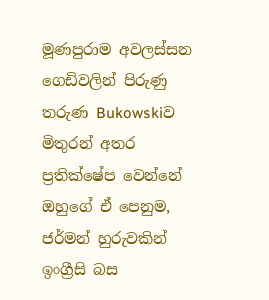මූණපුරාම අවලස්සන ගෙඩිවලින් පිරුණු තරුණ Bukowskiව මිතුරන් අතර ප්‍රතික්ෂේප වෙන්නේ ඔහුගේ ඒ පෙනුම, ජර්මන් හුරුවකින් ඉංග්‍රීසි බස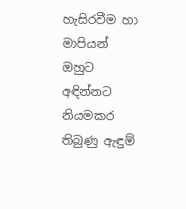හැසිරවීම හා මාපියන් ඔහුට අඳින්නට නියමකර තිබුණු ඇඳුම්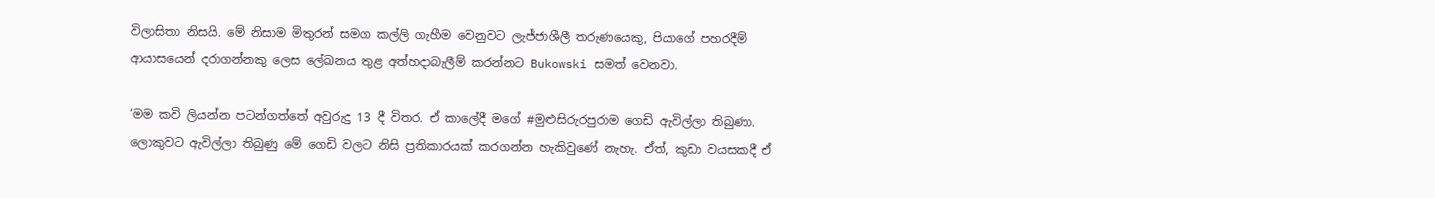විලාසිතා නිසයි. මේ නිසාම මිතුරන් සමග කල්ලි ගැහීම වෙනුවට ලැජ්ජාශීලී තරුණයෙකු, පියාගේ පහරදීම් ආයාසයෙන් දරාගන්නකු ලෙස ලේඛනය තුළ අත්හදාබැලීම් කරන්නට Bukowski සමත් වෙනවා.

‘මම කවි ලියන්න පටන්ගත්තේ අවුරුදු 13 දී විතර. ඒ කාලේදී මගේ #මුළුසිරුරපුරාම ගෙඩි ඇවිල්ලා තිබුණා. ලොකුවට ඇවිල්ලා තිබුණු මේ ගෙඩි වලට නිසි ප්‍රතිකාරයක් කරගන්න හැකිවුණේ නැහැ. ඒත්, කුඩා වයසකදී ඒ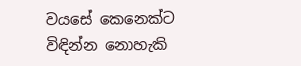වයසේ කෙනෙක්ට විඳින්න නොහැකි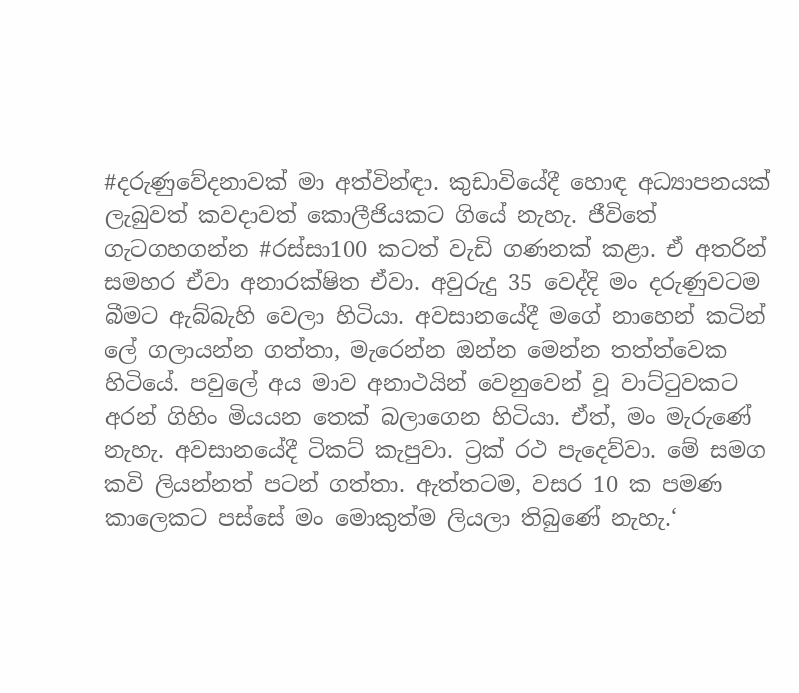#දරුණුවේදනාවක් මා අත්වින්ඳා. කුඩාවියේදී හොඳ අධ්‍යාපනයක් ලැබුවත් කවදාවත් කොලීජියකට ගියේ නැහැ. ජීවිතේ ගැටගහගන්න #රස්සා100 කටත් වැඩි ගණනක් කළා. ඒ අතරින් සමහර ඒවා අනාරක්ෂිත ඒවා. අවුරුදු 35 වෙද්දි මං දරුණුවටම බීමට ඇබ්බැහි වෙලා හිටියා. අවසානයේදී මගේ නාහෙන් කටින් ලේ ගලායන්න ගත්තා, මැරෙන්න ඔන්න මෙන්න තත්ත්වෙක හිටියේ. පවුලේ අය මාව අනාථයින් වෙනුවෙන් වූ වාට්ටුවකට අරන් ගිහිං මියයන තෙක් බලාගෙන හිටියා. ඒත්, මං මැරුණේ නැහැ. අවසානයේදී ටිකට් කැපුවා. ට්‍රක් රථ පැදෙව්වා. මේ සමග කවි ලියන්නත් පටන් ගත්තා. ඇත්තටම, වසර 10 ක පමණ කාලෙකට පස්සේ මං මොකුත්ම ලියලා තිබුණේ නැහැ.‘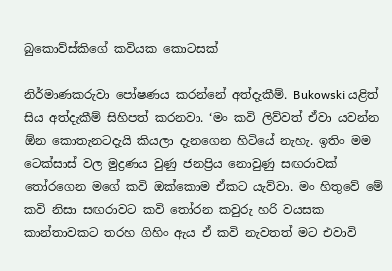බුකොව්ස්කිගේ කවියක කොටසක්

නිර්මාණකරුවා පෝෂණය කරන්නේ අත්දැකීම්. Bukowski යළිත් සිය අත්දැකීම් සිහිපත් කරනවා. ‘මං කවි ලිව්වත් ඒවා යවන්න ඕන කොතැනටදැයි කියලා දැනගෙන හිටියේ නැහැ. ඉතිං මම ටෙක්සාස් වල මුද්‍රණය වුණු ජනප්‍රිය නොවුණු සඟරාවක් තෝරගෙන මගේ කවි ඔක්කොම ඒකට යැව්වා. මං හිතුවේ මේ කවි නිසා සඟරාවට කවි තෝරන කවුරු හරි වයසක කාන්තාවකට තරහ ගිහිං ඇය ඒ කවි නැවතත් මට එවාවි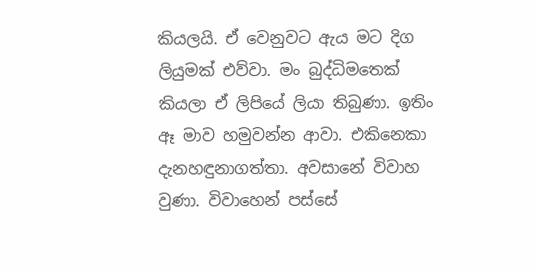කියලයි. ඒ වෙනුවට ඇය මට දිග ලියුමක් එව්වා. මං බුද්ධිමතෙක් කියලා ඒ ලිපියේ ලියා තිබුණා. ඉතිං ඈ මාව හමුවන්න ආවා. එකිනෙකා දැනහඳුනාගත්තා. අවසානේ විවාහ වුණා. විවාහෙන් පස්සේ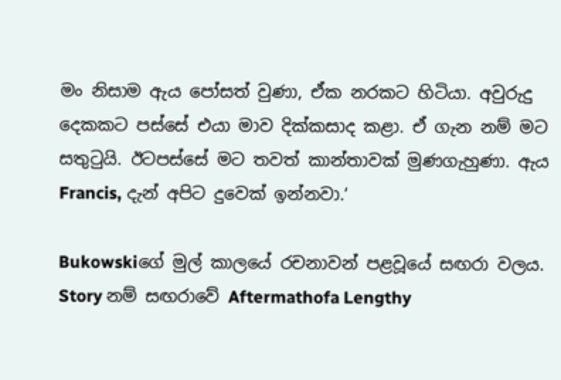මං නිසාම ඇය පෝසත් වුණා, ඒක නරකට හිටියා. අවුරුදු දෙකකට පස්සේ එයා මාව දික්කසාද කළා. ඒ ගැන නම් මට සතුටුයි. ඊටපස්සේ මට තවත් කාන්තාවක් මුණගැහුණා. ඇය Francis, දැන් අපිට දුවෙක් ඉන්නවා.‘

Bukowskiගේ මුල් කාලයේ රචනාවන් පළවූයේ සඟරා වලය. Story නම් සඟරාවේ Aftermathofa Lengthy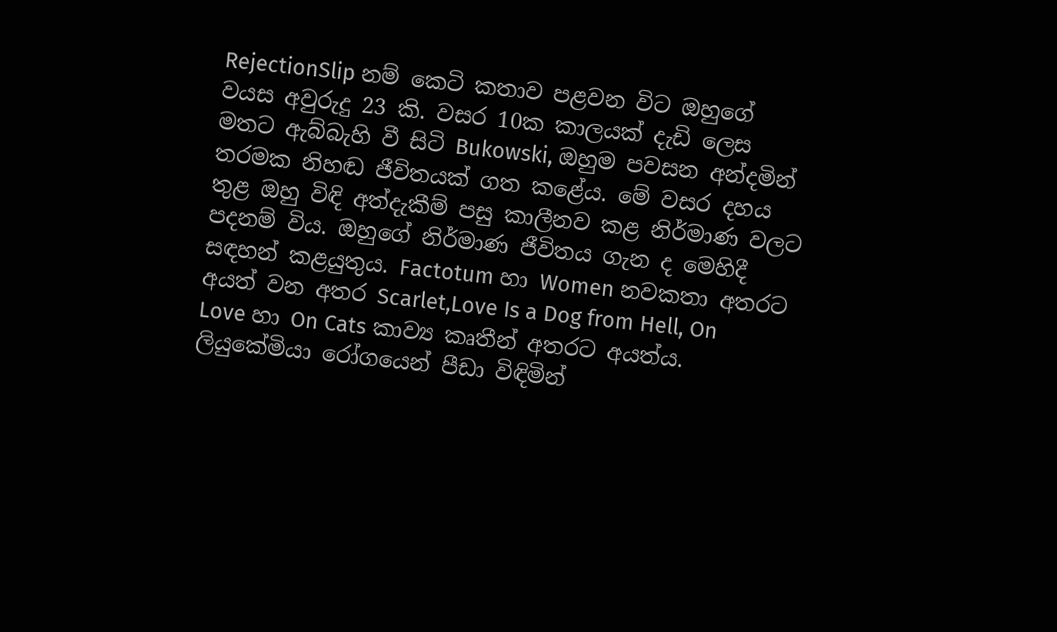RejectionSlip නම් කෙටි කතාව පළවන විට ඔහුගේ වයස අවුරුදු 23 කි. වසර 10ක කාලයක් දැඩි ලෙස මතට ඇබ්බැහි වී සිටි Bukowski, ඔහුම පවසන අන්දමින් තරමක නිහඬ ජීවිතයක් ගත කළේය. මේ වසර දහය තුළ ඔහු විඳි අත්දැකීම් පසු කාලීනව කළ නිර්මාණ වලට පදනම් විය. ඔහුගේ නිර්මාණ ජීවිතය ගැන ද මෙහිදී සඳහන් කළයුතුය. Factotum හා Women නවකතා අතරට අයත් වන අතර Scarlet,Love Is a Dog from Hell, On Love හා On Cats කාව්‍ය කෘතීන් අතරට අයත්ය. ලියුකේමියා රෝගයෙන් පීඩා විඳිමින්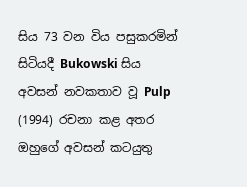සිය 73 වන විය පසුකරමින් සිටියදී Bukowski සිය අවසන් නවකතාව වූ Pulp (1994) රචනා කළ අතර ඔහුගේ අවසන් කටයුතු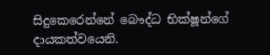සිදුකෙරෙන්නේ බෞද්ධ භික්ෂූන්ගේ දායකත්වයෙනි.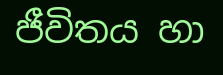ජීවිතය හා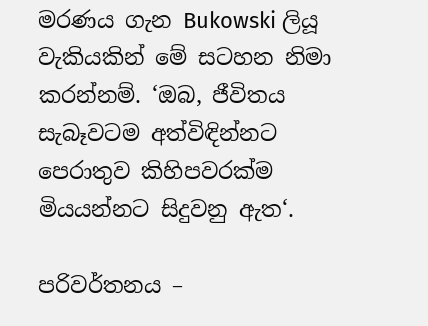මරණය ගැන Bukowski ලියූ වැකියකින් මේ සටහන නිමා කරන්නම්. ‘ඔබ, ජීවිතය සැබෑවටම අත්විඳින්නට පෙරාතුව කිහිපවරක්ම මියයන්නට සිදුවනු ඇත‘.

පරිවර්තනය –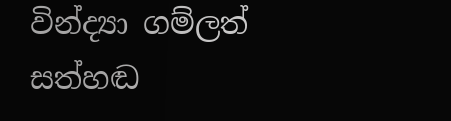වින්ද්‍යා ගම්ලත්
සත්හඬ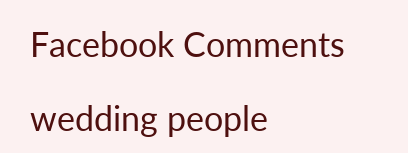Facebook Comments

wedding people